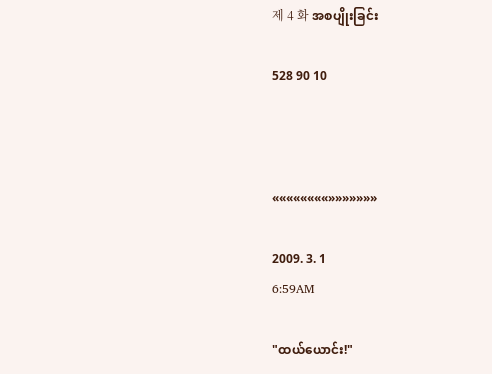제 4 화 အစပျိုးခြင်း

528 90 10



««««««««»»»»»»»

2009. 3. 1
6:59AM

"ထယ်ယောင်း!"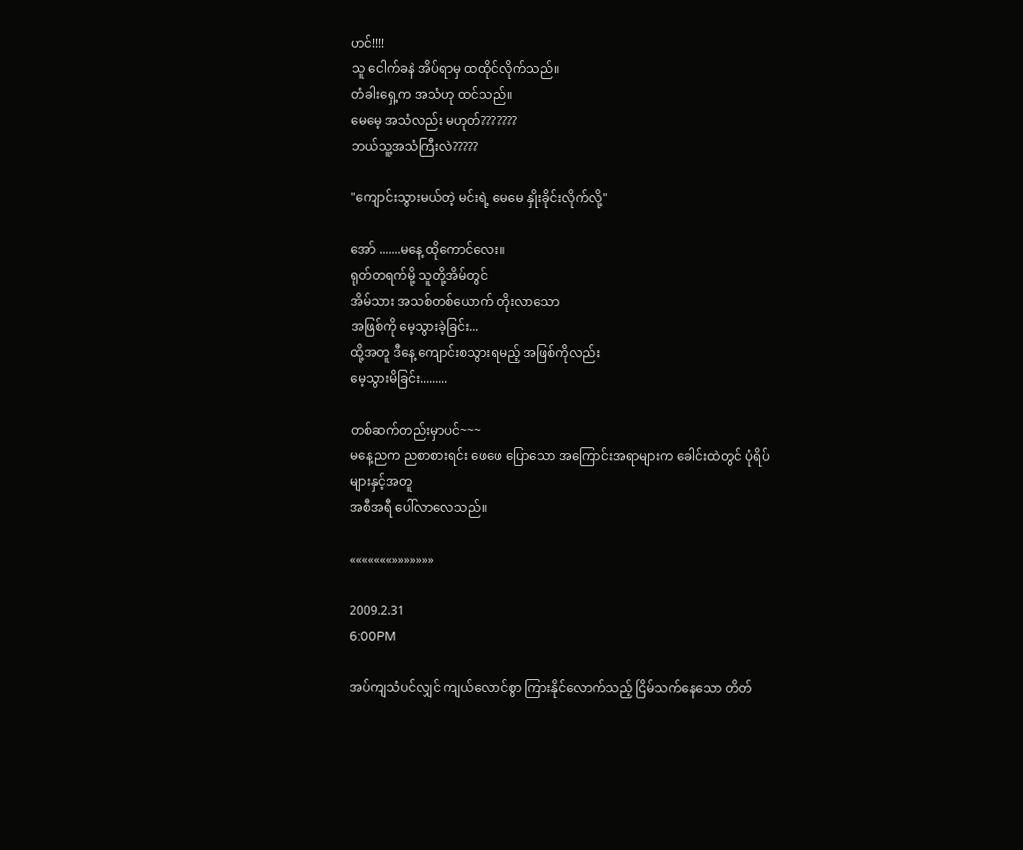ဟင်!!!!
သူ ငေါက်ခနဲ အိပ်ရာမှ ထထိုင်လိုက်သည်။
တံခါးရှေ့က အသံဟု ထင်သည်။
မေမေ့ အသံလည်း မဟုတ်???????
ဘယ်သူ့အသံကြီးလဲ?????

"ကျောင်းသွားမယ်တဲ့ မင်းရဲ့ မေမေ နှိုးခိုင်းလိုက်လို့"

အော် .......မနေ့ ထိုကောင်လေး။
ရုတ်တရက်မို့ သူတို့အိမ်တွင်
အိမ်သား အသစ်တစ်ယောက် တိုးလာသော
အဖြစ်ကို မေ့သွားခဲ့ခြင်း...
ထို့အတူ ဒီနေ့ ကျောင်းစသွားရမည့် အဖြစ်ကိုလည်း
မေ့သွားမိခြင်း.........

တစ်ဆက်တည်းမှာပင်~~~
မနေ့ညက ညစာစားရင်း ဖေဖေ ပြောသော အကြောင်းအရာများက ခေါင်းထဲတွင် ပုံရိပ်များနှင့်အတူ
အစီအရီ ပေါ်လာလေသည်။

«««««««»»»»»»»

2009.2.31
6:00PM

အပ်ကျသံပင်လျှင် ကျယ်လောင်စွာ ကြားနိုင်လောက်သည့် ငြိမ်သက်နေသော တိတ်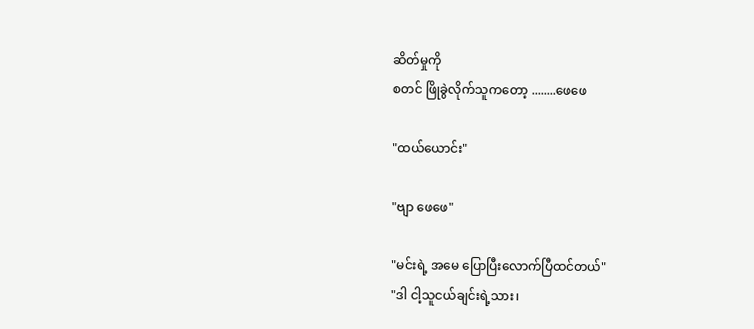ဆိတ်မှုကို
စတင် ဖြိုခွဲလိုက်သူကတော့ ........ဖေဖေ

"ထယ်ယောင်း"

"ဗျာ ဖေဖေ"

"မင်းရဲ့ အမေ ပြောပြီးလောက်ပြီထင်တယ်"
"ဒါ ငါ့သူငယ်ချင်းရဲ့သား၊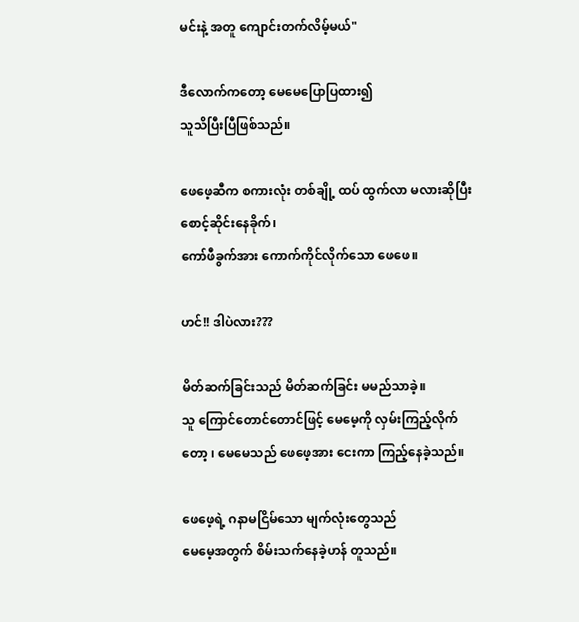မင်းနဲ့ အတူ ကျောင်းတက်လိမ့်မယ်"

ဒီလောက်ကတော့ မေမေပြောပြထား၍
သူသိပြီးပြီဖြစ်သည်။

ဖေဖေ့ဆီက စကားလုံး တစ်ချို့ ထပ် ထွက်လာ မလားဆိုပြီး စောင့်ဆိုင်းနေခိုက်၊
ကော်ဖီခွက်အား ကောက်ကိုင်လိုက်သော ဖေဖေ။

ဟင်!! ဒါပဲလား???

မိတ်ဆက်ခြင်းသည် မိတ်ဆက်ခြင်း မမည်သာခဲ့။
သူ ကြောင်တောင်တောင်ဖြင့် မေမေ့ကို လှမ်းကြည့်လိုက်
တော့ ၊ မေမေသည် ဖေဖေ့အား ငေးကာ ကြည့်နေခဲ့သည်။

ဖေဖေ့ရဲ့ ဂနာမငြိမ်သော မျက်လုံးတွေသည်
မေမေ့အတွက် စိမ်းသက်နေခဲ့ဟန် တူသည်။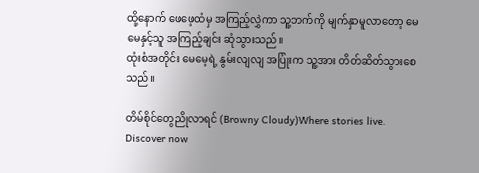ထို့နောက် ဖေဖေ့ထံမှ အကြည့်လွှဲကာ သူ့ဘက်ကို မျက်နှာမူလာတော့ မေမေနှင့်သူ အကြည့်ချင်း ဆုံသွားသည်။
ထုံးစံအတိုင်း မေမေ့ရဲ့ နွမ်းလျလျ အပြုံးက သူ့အား တိတ်ဆိတ်သွားစေသည်။

တိမ်စိုင်တွေညိုလာရင် (Browny Cloudy)Where stories live. Discover now